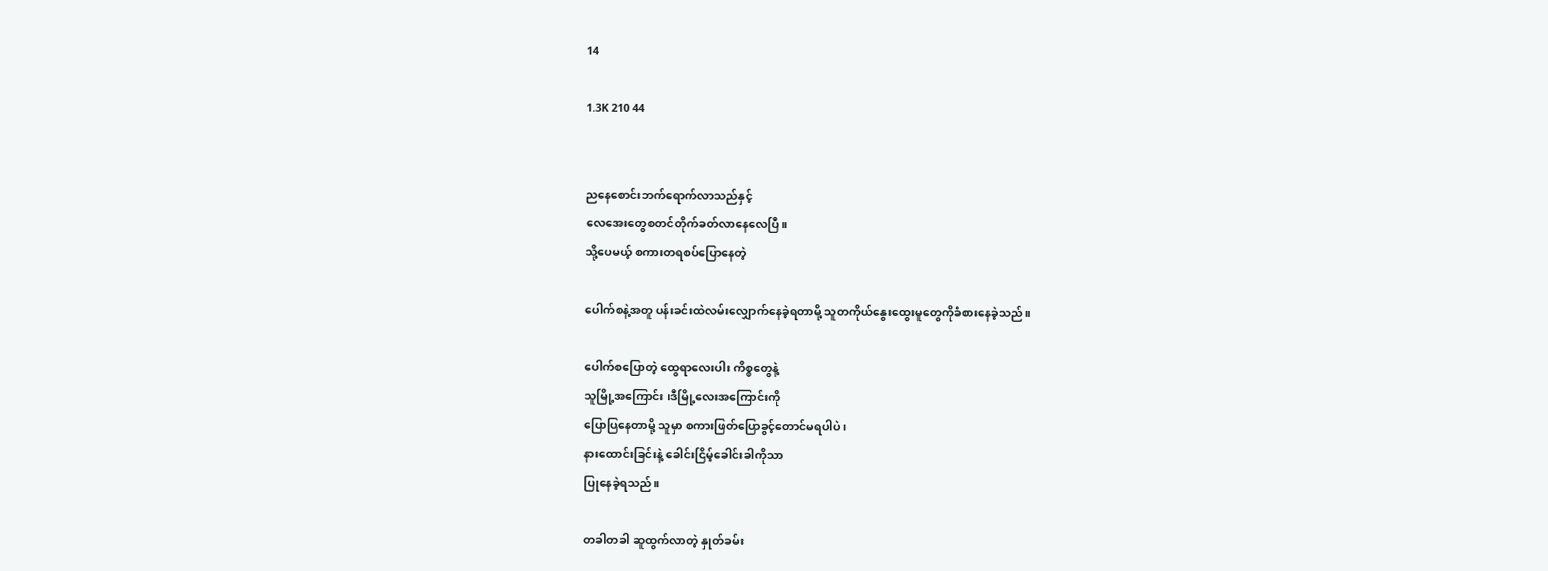14

1.3K 210 44


ညနေစောင်းဘက်ရောက်လာသည်နှင့်
လေအေးတွေစတင်တိုက်ခတ်လာနေလေပြီ။
သို့ပေမယ့် စကားတရစပ်ပြောနေတဲ့

ပေါက်စနဲ့အတူ ပန်းခင်းထဲလမ်းလျှောက်နေခဲ့ရတာမို့ သူတကိုယ်နွေးထွေးမူတွေကိုခံစားနေခဲ့သည်။

ပေါက်စပြောတဲ့ ထွေရာလေးပါး ကိစ္စတွေနဲ့
သူမြို့အကြောင်း ၊ဒီမြို့လေးအကြောင်းကို
ပြောပြနေတာမို့ သူမှာ စကားဖြတ်ပြောခွင့်တောင်မရပါပဲ ၊
နားထောင်းခြင်းနဲ့ ခေါင်းငြိမ့်ခေါင်းခါကိုသာ
ပြုနေခဲ့ရသည်။

တခါတခါ ဆူထွက်လာတဲ့ နှုတ်ခမ်း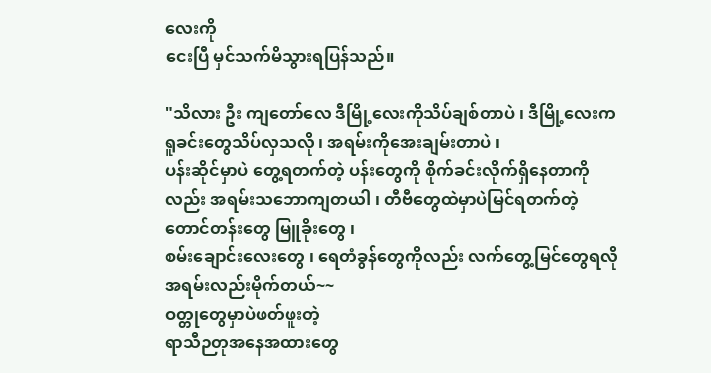လေးကို
ငေးပြီ မှင်သက်မိသွားရပြန်သည်။

"သိလား ဦး ကျတော်လေ ဒီမြို့လေးကိုသိပ်ချစ်တာပဲ ၊ ဒီမြို့လေးက
ရူခင်းတွေသိပ်လှသလို ၊ အရမ်းကိုအေးချမ်းတာပဲ ၊
ပန်းဆိုင်မှာပဲ တွေ့ရတက်တဲ့ ပန်းတွေကို စိုက်ခင်းလိုက်ရှိနေတာကိုလည်း အရမ်းသဘောကျတယါ ၊ တီဗီတွေထဲမှာပဲမြင်ရတက်တဲ့ တောင်တန်းတွေ မြူခိုးတွေ ၊
စမ်းချောင်းလေးတွေ ၊ ရေတံခွန်တွေကိုလည်း လက်တွေ့မြင်တွေရလို အရမ်းလည်းမိုက်တယ်~~
ဝတ္တုတွေမှာပဲဖတ်ဖူးတဲ့
ရာသီဉတုအနေအထားတွေ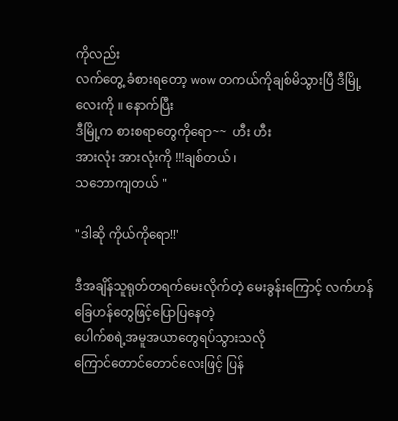ကိုလည်း
လက်တွေ့ ခံစားရတော့ wow တကယ်ကိုချစ်မိသွားပြီ ဒီမြို့လေးကို ။ နောက်ပြီး
ဒီမြို့က စားစရာတွေကိုရော~~  ဟီး ဟီး
အားလုံး အားလုံးကို !!!ချစ်တယ် ၊
သဘောကျတယ် "

"ဒါဆို ကိုယ်ကိုရော!!'

ဒီအချိန်သူရုတ်တရက်‌မေးလိုက်တဲ့ မေးခွန်းကြောင့် လက်ဟန်ခြေဟန်တွေဖြင့်ပြောပြနေတဲ့
ပေါက်စရဲ့အမူအယာတွေရပ်သွားသလို
ကြောင်တောင်တောင်လေးဖြင့် ပြန်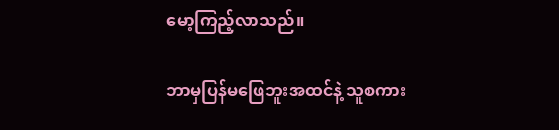မော့ကြည့်လာသည်။

ဘာမှပြန်မဖြေဘူးအထင်နဲ့ သူစကား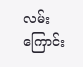လမ်းကြောင်း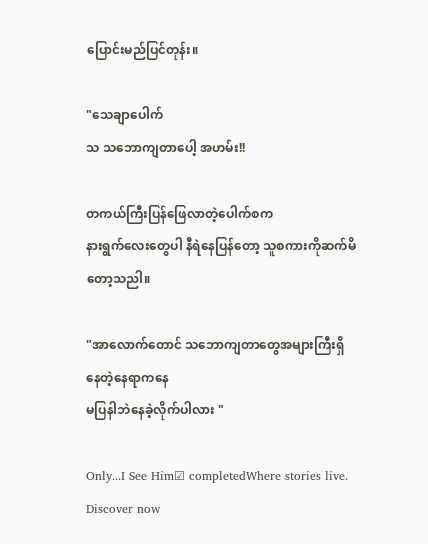ပြောင်းမည်ပြင်တုန်း။

"သေချာပေါက်
သ သဘောကျတာပေါ့ အဟမ်း!!

တကယ်ကြီးပြန်ဖြေလာတဲ့ပေါက်စက
နားရွက်လေးတွေပါ နီရဲနေပြန်တော့ သူစကားကိုဆက်မိတော့သညါ။

"အာလောက်တောင် သဘောကျတာတွေအများကြီးရှိနေတဲ့နေရာကနေ
မပြနါဘဲနေခဲ့လိုက်ပါလား "

Only...I See Him☑ completedWhere stories live. Discover now